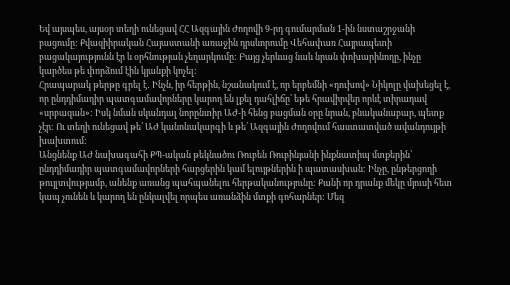Եվ այսպես, այսօր տեղի ունեցավ ՀՀ Ազգային Ժողովի 9-րդ գումարման 1-ին նստաշրջանի բացումը: Քվազիիրական Հայաստանի առաջին դրսևորումը Վեհափառ Հայրապետի բացակայությունն էր և օրհնության չեղարկումը: Բայց չերևաց նաև նրան փոխարինողը, ինչը կարծես թե փորձում էին կյանքի կոչել:
Հրապարակ թերթը գրել է․ Ինչն, իր հերթին, նշանակում է, որ երբեմնի «դուխով» Նիկոլը վախեցել է, որ ընդդիմադիր պատգամավորները կարող են լքել դահլիճը՝ եթե հրավիրվեր որևէ տիրադավ «սրբազան»: Իսկ նման սկանդալ նորընտիր ԱԺ-ի հենց բացման օրը նրան, բնականաբար, պետք չէր: Ու տեղի ունեցավ թե՛ ԱԺ կանոնակարգի և թե՛ Ազգային Ժողովում հաստատված ավանդույթի խախտում:
Անցնենք ԱԺ նախագահի ՔՊ-ական թեկնածու Ռուբեն Ռուբինյանի ինքնատիպ մտքերին՝ ընդդիմադիր պատգամավորների հարցերին կամ ելույթներին ի պատասխան: Ինչը, ընթերցողի թույլտվությամբ, անենք առանց պահպանելու հերթականությունը: Քանի որ դրանք մեկը մյուսի հետ կապ չունեն և կարող են ընկալվել որպես առանձին մտքի գոհարներ: Մեզ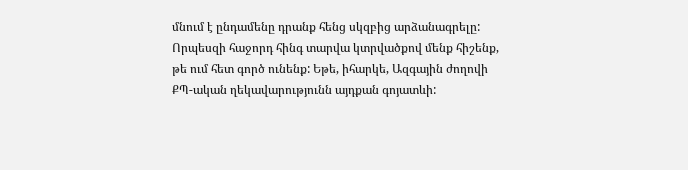մնում է ընդամենը դրանք հենց սկզբից արձանագրելը: Որպեսզի հաջորդ հինգ տարվա կտրվածքով մենք հիշենք, թե ում հետ գործ ունենք: Եթե, իհարկե, Ազգային ժողովի ՔՊ-ական ղեկավարությունն այդքան գոյատևի: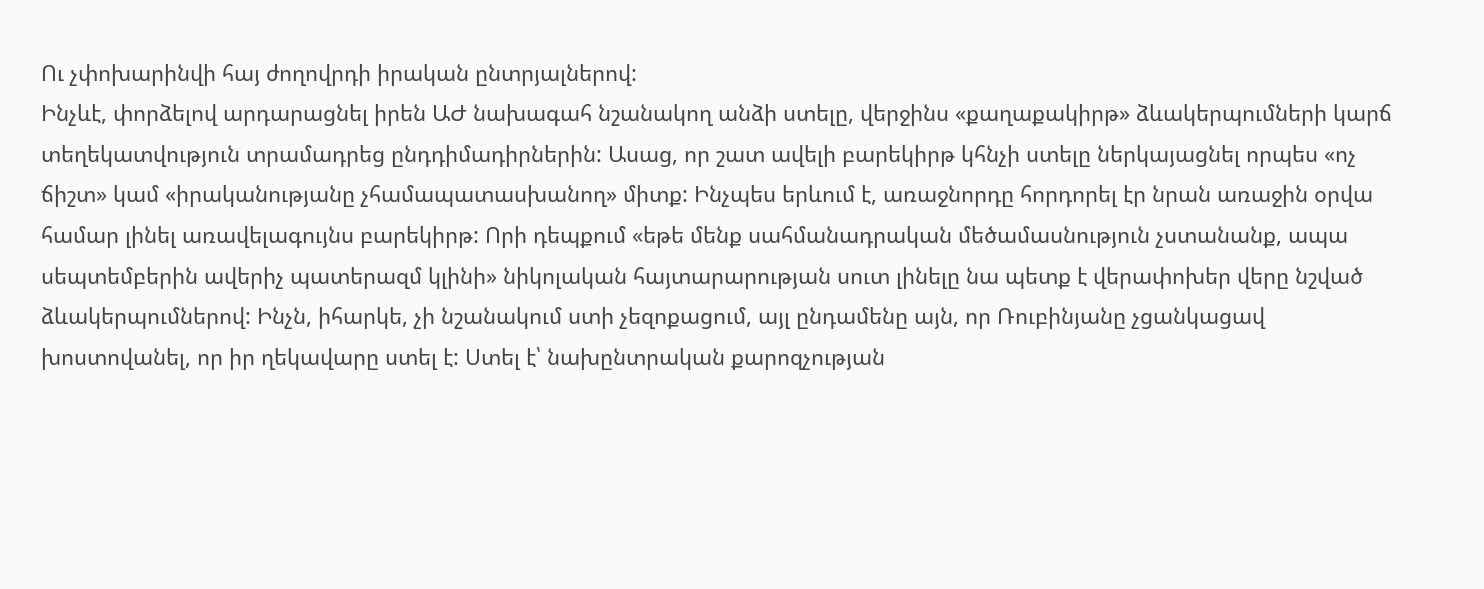Ու չփոխարինվի հայ ժողովրդի իրական ընտրյալներով:
Ինչևէ, փորձելով արդարացնել իրեն ԱԺ նախագահ նշանակող անձի ստելը, վերջինս «քաղաքակիրթ» ձևակերպումների կարճ տեղեկատվություն տրամադրեց ընդդիմադիրներին: Ասաց, որ շատ ավելի բարեկիրթ կհնչի ստելը ներկայացնել որպես «ոչ ճիշտ» կամ «իրականությանը չհամապատասխանող» միտք: Ինչպես երևում է, առաջնորդը հորդորել էր նրան առաջին օրվա համար լինել առավելագույնս բարեկիրթ: Որի դեպքում «եթե մենք սահմանադրական մեծամասնություն չստանանք, ապա սեպտեմբերին ավերիչ պատերազմ կլինի» նիկոլական հայտարարության սուտ լինելը նա պետք է վերափոխեր վերը նշված ձևակերպումներով: Ինչն, իհարկե, չի նշանակում ստի չեզոքացում, այլ ընդամենը այն, որ Ռուբինյանը չցանկացավ խոստովանել, որ իր ղեկավարը ստել է: Ստել է՝ նախընտրական քարոզչության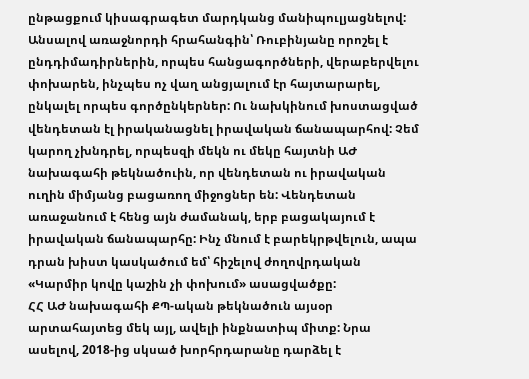ընթացքում կիսագրագետ մարդկանց մանիպուլյացնելով:
Անսալով առաջնորդի հրահանգին՝ Ռուբինյանը որոշել է ընդդիմադիրներին, որպես հանցագործների, վերաբերվելու փոխարեն, ինչպես ոչ վաղ անցյալում էր հայտարարել, ընկալել որպես գործընկերներ: Ու նախկինում խոստացված վենդետան էլ իրականացնել իրավական ճանապարհով: Չեմ կարող չխնդրել, որպեսզի մեկն ու մեկը հայտնի ԱԺ նախագահի թեկնածուին, որ վենդետան ու իրավական ուղին միմյանց բացառող միջոցներ են: Վենդետան առաջանում է հենց այն ժամանակ, երբ բացակայում է իրավական ճանապարհը: Ինչ մնում է բարեկրթվելուն, ապա դրան խիստ կասկածում եմ՝ հիշելով ժողովրդական «Կարմիր կովը կաշին չի փոխում» ասացվածքը:
ՀՀ ԱԺ նախագահի ՔՊ-ական թեկնածուն այսօր արտահայտեց մեկ այլ, ավելի ինքնատիպ միտք: Նրա ասելով, 2018-ից սկսած խորհրդարանը դարձել է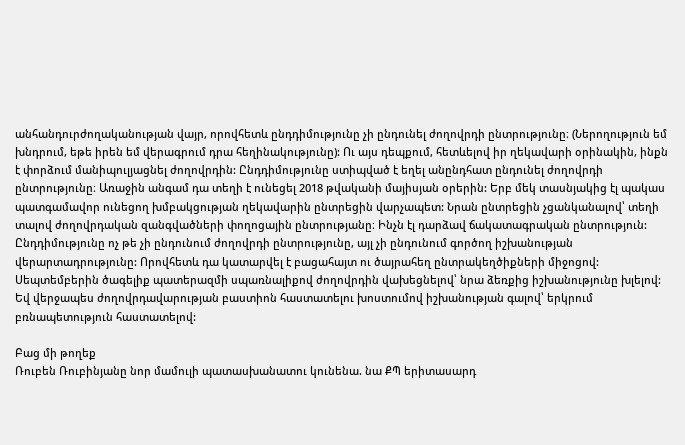անհանդուրժողականության վայր, որովհետև ընդդիմությունը չի ընդունել ժողովրդի ընտրությունը։ (Ներողություն եմ խնդրում, եթե իրեն եմ վերագրում դրա հեղինակությունը): Ու այս դեպքում, հետևելով իր ղեկավարի օրինակին, ինքն է փորձում մանիպուլյացնել ժողովրդին: Ընդդիմությունը ստիպված է եղել անընդհատ ընդունել ժողովրդի ընտրությունը։ Առաջին անգամ դա տեղի է ունեցել 2018 թվականի մայիսյան օրերին: Երբ մեկ տասնյակից էլ պակաս պատգամավոր ունեցող խմբակցության ղեկավարին ընտրեցին վարչապետ: Նրան ընտրեցին չցանկանալով՝ տեղի տալով ժողովրդական զանգվածների փողոցային ընտրությանը։ Ինչն էլ դարձավ ճակատագրական ընտրություն:
Ընդդիմությունը ոչ թե չի ընդունում ժողովրդի ընտրությունը, այլ չի ընդունում գործող իշխանության վերարտադրությունը: Որովհետև դա կատարվել է բացահայտ ու ծայրահեղ ընտրակեղծիքների միջոցով: Սեպտեմբերին ծագելիք պատերազմի սպառնալիքով ժողովրդին վախեցնելով՝ նրա ձեռքից իշխանությունը խլելով: Եվ վերջապես ժողովրդավարության բաստիոն հաստատելու խոստումով իշխանության գալով՝ երկրում բռնապետություն հաստատելով:

Բաց մի թողեք
Ռուբեն Ռուբինյանը նոր մամուլի պատասխանատու կունենա. նա ՔՊ երիտասարդ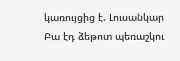կառույցից է. Լուսանկար
Բա էդ ձեթոտ պեռաշկու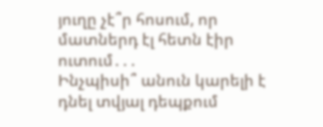յուղը չէ՞ր հոսում, որ մատներդ էլ հետն էիր ուտում․․․
Ինչպիսի՞ անուն կարելի է դնել տվյալ դեպքում